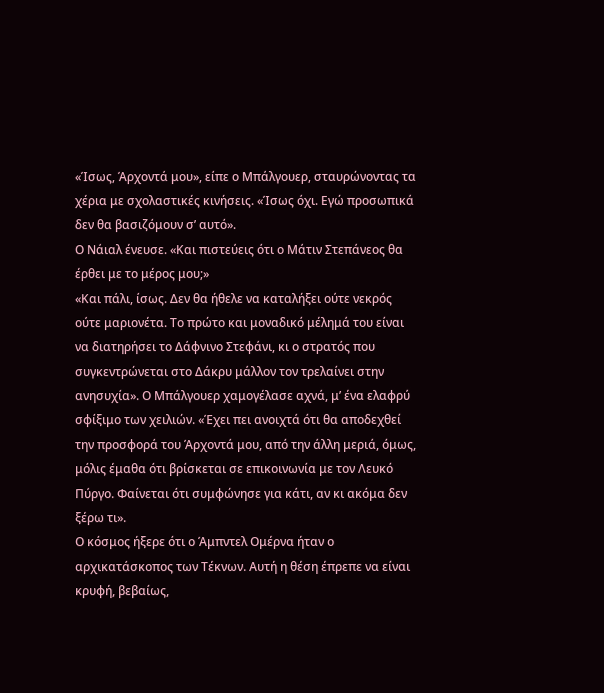«Ίσως, Άρχοντά μου», είπε ο Μπάλγουερ, σταυρώνοντας τα χέρια με σχολαστικές κινήσεις. «Ίσως όχι. Εγώ προσωπικά δεν θα βασιζόμουν σ’ αυτό».
Ο Νάιαλ ένευσε. «Και πιστεύεις ότι ο Μάτιν Στεπάνεος θα έρθει με το μέρος μου;»
«Και πάλι, ίσως. Δεν θα ήθελε να καταλήξει ούτε νεκρός ούτε μαριονέτα. Το πρώτο και μοναδικό μέλημά του είναι να διατηρήσει το Δάφνινο Στεφάνι, κι ο στρατός που συγκεντρώνεται στο Δάκρυ μάλλον τον τρελαίνει στην ανησυχία». Ο Μπάλγουερ χαμογέλασε αχνά, μ’ ένα ελαφρύ σφίξιμο των χειλιών. «Έχει πει ανοιχτά ότι θα αποδεχθεί την προσφορά του Άρχοντά μου, από την άλλη μεριά, όμως, μόλις έμαθα ότι βρίσκεται σε επικοινωνία με τον Λευκό Πύργο. Φαίνεται ότι συμφώνησε για κάτι, αν κι ακόμα δεν ξέρω τι».
Ο κόσμος ήξερε ότι ο Άμπντελ Ομέρνα ήταν ο αρχικατάσκοπος των Τέκνων. Αυτή η θέση έπρεπε να είναι κρυφή, βεβαίως,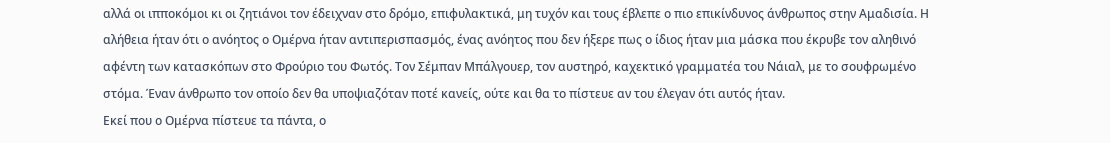αλλά οι ιπποκόμοι κι οι ζητιάνοι τον έδειχναν στο δρόμο, επιφυλακτικά, μη τυχόν και τους έβλεπε ο πιο επικίνδυνος άνθρωπος στην Αμαδισία. Η αλήθεια ήταν ότι ο ανόητος ο Ομέρνα ήταν αντιπερισπασμός, ένας ανόητος που δεν ήξερε πως ο ίδιος ήταν μια μάσκα που έκρυβε τον αληθινό αφέντη των κατασκόπων στο Φρούριο του Φωτός. Τον Σέμπαν Μπάλγουερ, τον αυστηρό, καχεκτικό γραμματέα του Νάιαλ, με το σουφρωμένο στόμα. Έναν άνθρωπο τον οποίο δεν θα υποψιαζόταν ποτέ κανείς, ούτε και θα το πίστευε αν του έλεγαν ότι αυτός ήταν.
Εκεί που ο Ομέρνα πίστευε τα πάντα, ο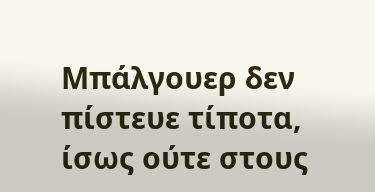Μπάλγουερ δεν πίστευε τίποτα, ίσως ούτε στους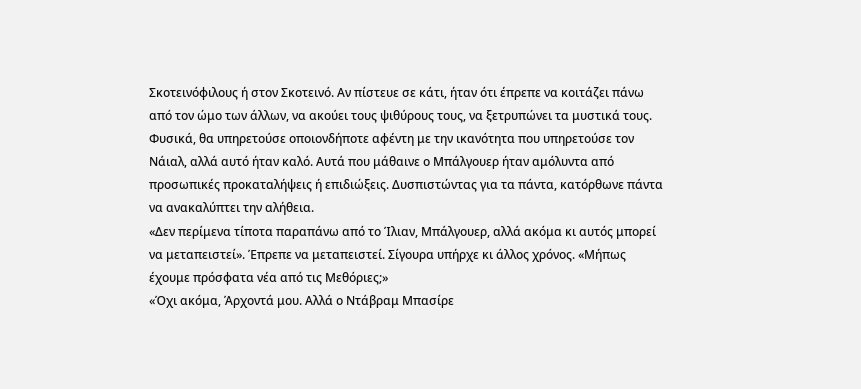Σκοτεινόφιλους ή στον Σκοτεινό. Αν πίστευε σε κάτι, ήταν ότι έπρεπε να κοιτάζει πάνω από τον ώμο των άλλων, να ακούει τους ψιθύρους τους, να ξετρυπώνει τα μυστικά τους. Φυσικά, θα υπηρετούσε οποιονδήποτε αφέντη με την ικανότητα που υπηρετούσε τον Νάιαλ, αλλά αυτό ήταν καλό. Αυτά που μάθαινε ο Μπάλγουερ ήταν αμόλυντα από προσωπικές προκαταλήψεις ή επιδιώξεις. Δυσπιστώντας για τα πάντα, κατόρθωνε πάντα να ανακαλύπτει την αλήθεια.
«Δεν περίμενα τίποτα παραπάνω από το Ίλιαν, Μπάλγουερ, αλλά ακόμα κι αυτός μπορεί να μεταπειστεί». Έπρεπε να μεταπειστεί. Σίγουρα υπήρχε κι άλλος χρόνος. «Μήπως έχουμε πρόσφατα νέα από τις Μεθόριες;»
«Όχι ακόμα, Άρχοντά μου. Αλλά ο Ντάβραμ Μπασίρε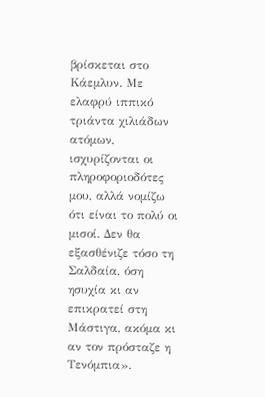βρίσκεται στο Κάεμλυν. Με ελαφρύ ιππικό τριάντα χιλιάδων ατόμων, ισχυρίζονται οι πληροφοριοδότες μου, αλλά νομίζω ότι είναι το πολύ οι μισοί. Δεν θα εξασθένιζε τόσο τη Σαλδαία, όση ησυχία κι αν επικρατεί στη Μάστιγα, ακόμα κι αν τον πρόσταζε η Τενόμπια».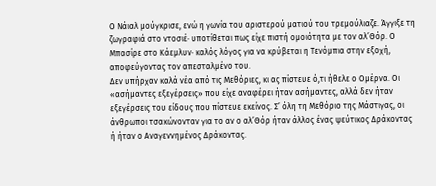Ο Νάιαλ μούγκρισε, ενώ η γωνία του αριστερού ματιού του τρεμούλιαζε. Άγγιξε τη ζωγραφιά στο ντοσιέ· υποτίθεται πως είχε πιστή ομοιότητα με τον αλ’Θόρ. Ο Μπασίρε στο Κάεμλυν· καλός λόγος για να κρύβεται η Τενόμπια στην εξοχή, αποφεύγοντας τον απεσταλμένο του.
Δεν υπήρχαν καλά νέα από τις Μεθόριες, κι ας πίστευε ό,τι ήθελε ο Ομέρνα. Οι «ασήμαντες εξεγέρσεις» που είχε αναφέρει ήταν ασήμαντες, αλλά δεν ήταν εξεγέρσεις του είδους που πίστευε εκείνος. Σ’ όλη τη Μεθόριο της Μάστιγας, οι άνθρωποι τσακώνονταν για το αν ο αλ’Θόρ ήταν άλλος ένας ψεύτικος Δράκοντας ή ήταν ο Αναγεννημένος Δράκοντας.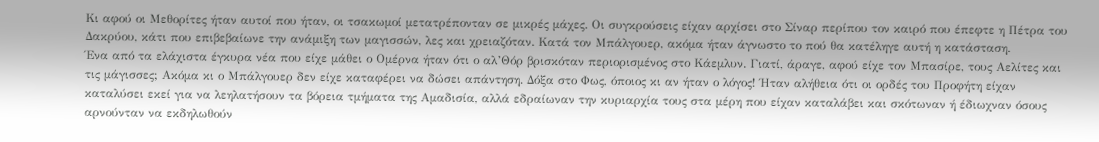Κι αφού οι Μεθορίτες ήταν αυτοί που ήταν, οι τσακωμοί μετατρέπονταν σε μικρές μάχες. Οι συγκρούσεις είχαν αρχίσει στο Σίναρ περίπου τον καιρό που έπεφτε η Πέτρα του Δακρύου, κάτι που επιβεβαίωνε την ανάμιξη των μαγισσών, λες και χρειαζόταν. Κατά τον Μπάλγουερ, ακόμα ήταν άγνωστο το πού θα κατέληγε αυτή η κατάσταση.
Ένα από τα ελάχιστα έγκυρα νέα που είχε μάθει ο Ομέρνα ήταν ότι ο αλ’Θόρ βρισκόταν περιορισμένος στο Κάεμλυν. Γιατί, άραγε, αφού είχε τον Μπασίρε, τους Αελίτες και τις μάγισσες; Ακόμα κι ο Μπάλγουερ δεν είχε καταφέρει να δώσει απάντηση. Δόξα στο Φως, όποιος κι αν ήταν ο λόγος! Ήταν αλήθεια ότι οι ορδές του Προφήτη είχαν καταλύσει εκεί για να λεηλατήσουν τα βόρεια τμήματα της Αμαδισία, αλλά εδραίωναν την κυριαρχία τους στα μέρη που είχαν καταλάβει και σκότωναν ή έδιωχναν όσους αρνούνταν να εκδηλωθούν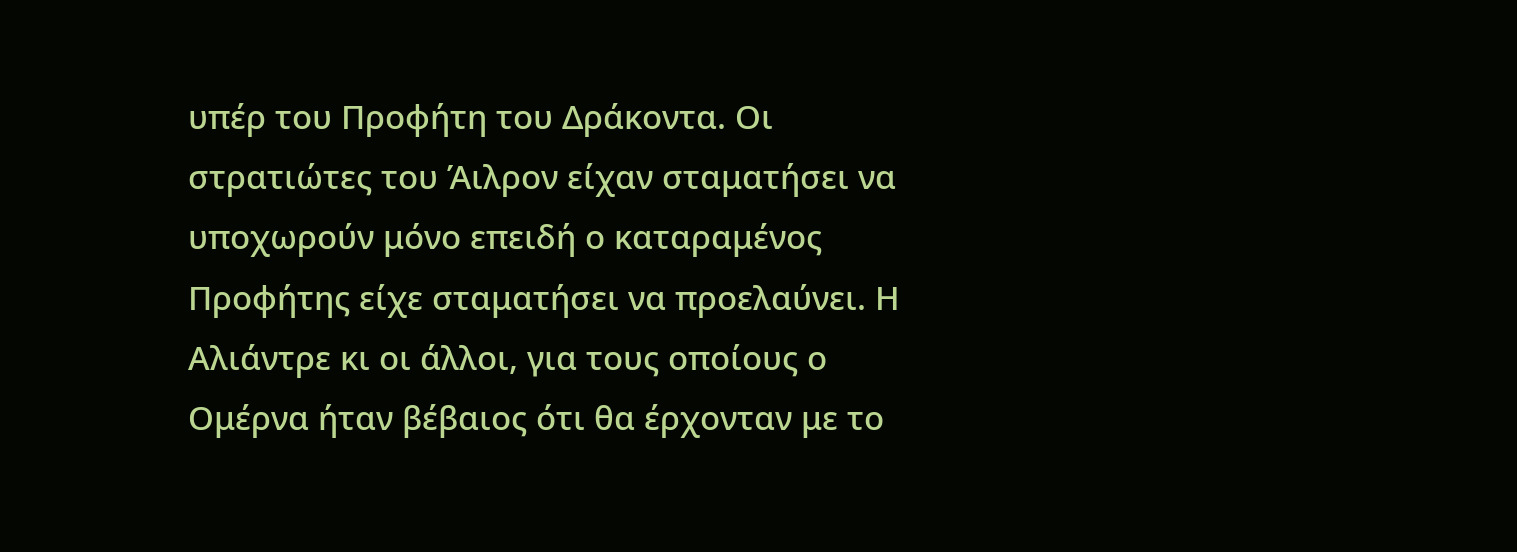υπέρ του Προφήτη του Δράκοντα. Οι στρατιώτες του Άιλρον είχαν σταματήσει να υποχωρούν μόνο επειδή ο καταραμένος Προφήτης είχε σταματήσει να προελαύνει. Η Αλιάντρε κι οι άλλοι, για τους οποίους ο Ομέρνα ήταν βέβαιος ότι θα έρχονταν με το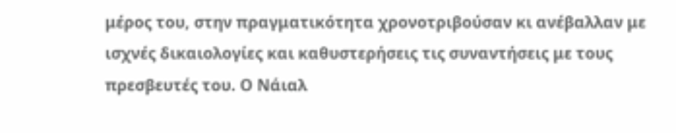μέρος του, στην πραγματικότητα χρονοτριβούσαν κι ανέβαλλαν με ισχνές δικαιολογίες και καθυστερήσεις τις συναντήσεις με τους πρεσβευτές του. Ο Νάιαλ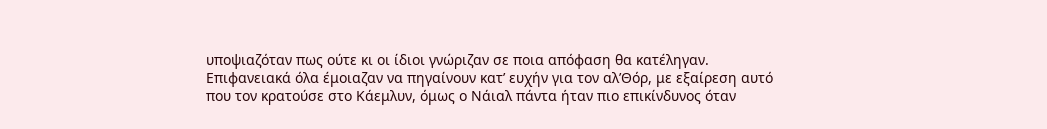υποψιαζόταν πως ούτε κι οι ίδιοι γνώριζαν σε ποια απόφαση θα κατέληγαν.
Επιφανειακά όλα έμοιαζαν να πηγαίνουν κατ’ ευχήν για τον αλ’Θόρ, με εξαίρεση αυτό που τον κρατούσε στο Κάεμλυν, όμως ο Νάιαλ πάντα ήταν πιο επικίνδυνος όταν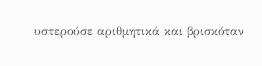υστερούσε αριθμητικά και βρισκόταν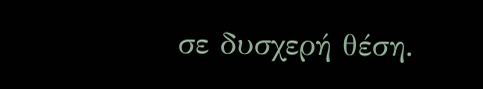σε δυσχερή θέση.